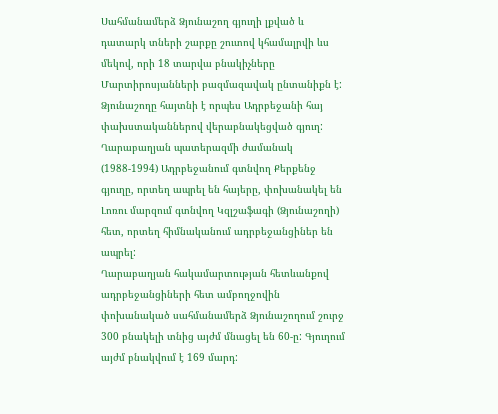Սահմանամերձ Ձյունաշող գյուղի լքված և դատարկ տների շարքը շուտով կհամալրվի ևս մեկով, որի 18 տարվա բնակիչները Մարտիրոսյանների բազմազավակ ընտանիքն է:
Ձյունաշողը հայտնի է որպես Ադրբեջանի հայ փախստականներով վերաբնակեցված գյուղ: Ղարաբաղյան պատերազմի ժամանակ (1988-1994) Ադրբեջանում գտնվող Քերքենջ գյուղը, որտեղ ապրել են հայերը, փոխանակել են Լոռու մարզում գտնվող Կզլշաֆագի (Ձյունաշողի) հետ, որտեղ հիմնականում ադրբեջանցիներ են ապրել:
Ղարաբաղյան հակամարտության հետևանքով ադրբեջանցիների հետ ամբողջովին փոխանակած սահմանամերձ Ձյունաշողում շուրջ 300 բնակելի տնից այժմ մնացել են 60-ը: Գյուղում այժմ բնակվում է 169 մարդ: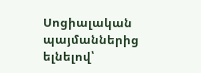Սոցիալական պայմաններից ելնելով՝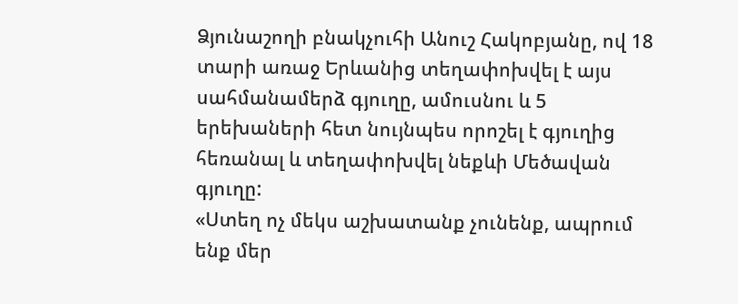Ձյունաշողի բնակչուհի Անուշ Հակոբյանը, ով 18 տարի առաջ Երևանից տեղափոխվել է այս սահմանամերձ գյուղը, ամուսնու և 5 երեխաների հետ նույնպես որոշել է գյուղից հեռանալ և տեղափոխվել նեքևի Մեծավան գյուղը:
«Ստեղ ոչ մեկս աշխատանք չունենք, ապրում ենք մեր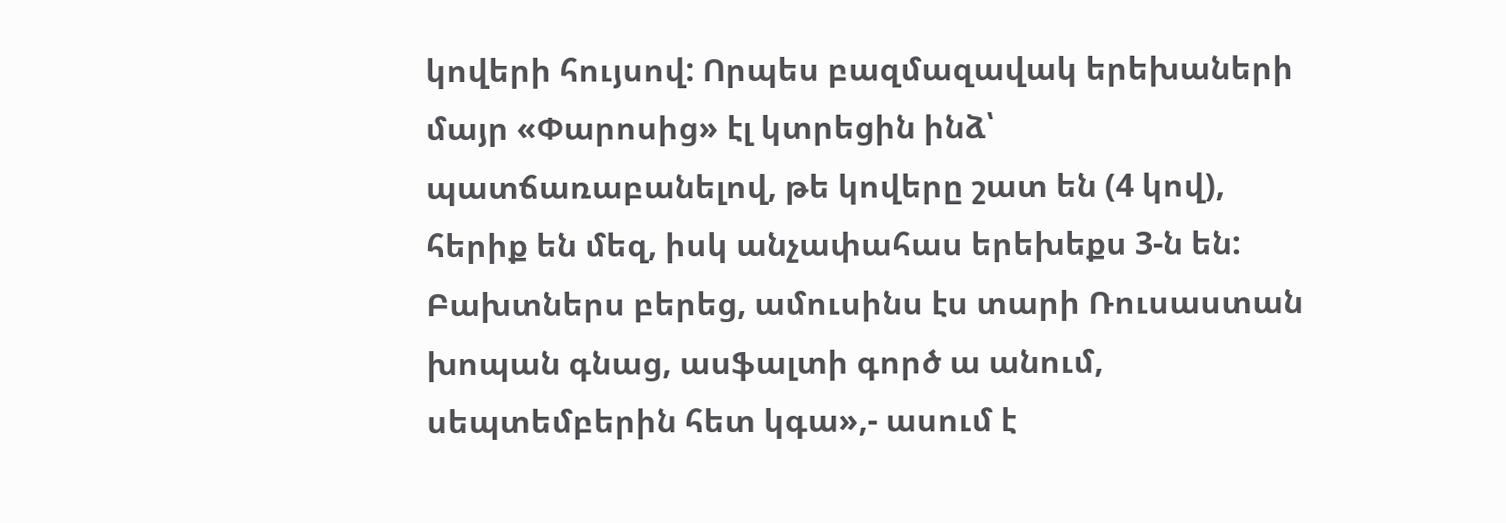կովերի հույսով: Որպես բազմազավակ երեխաների մայր «Փարոսից» էլ կտրեցին ինձ՝ պատճառաբանելով, թե կովերը շատ են (4 կով), հերիք են մեզ, իսկ անչափահաս երեխեքս 3-ն են: Բախտներս բերեց, ամուսինս էս տարի Ռուսաստան խոպան գնաց, ասֆալտի գործ ա անում, սեպտեմբերին հետ կգա»,- ասում է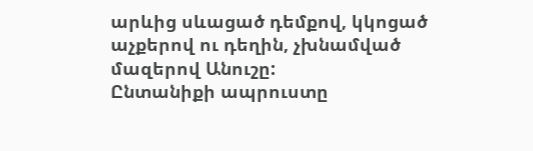արևից սևացած դեմքով, կկոցած աչքերով ու դեղին, չխնամված մազերով Անուշը:
Ընտանիքի ապրուստը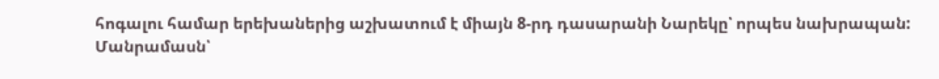հոգալու համար երեխաներից աշխատում է միայն 8-րդ դասարանի Նարեկը՝ որպես նախրապան:
Մանրամասն՝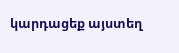կարդացեք այստեղ